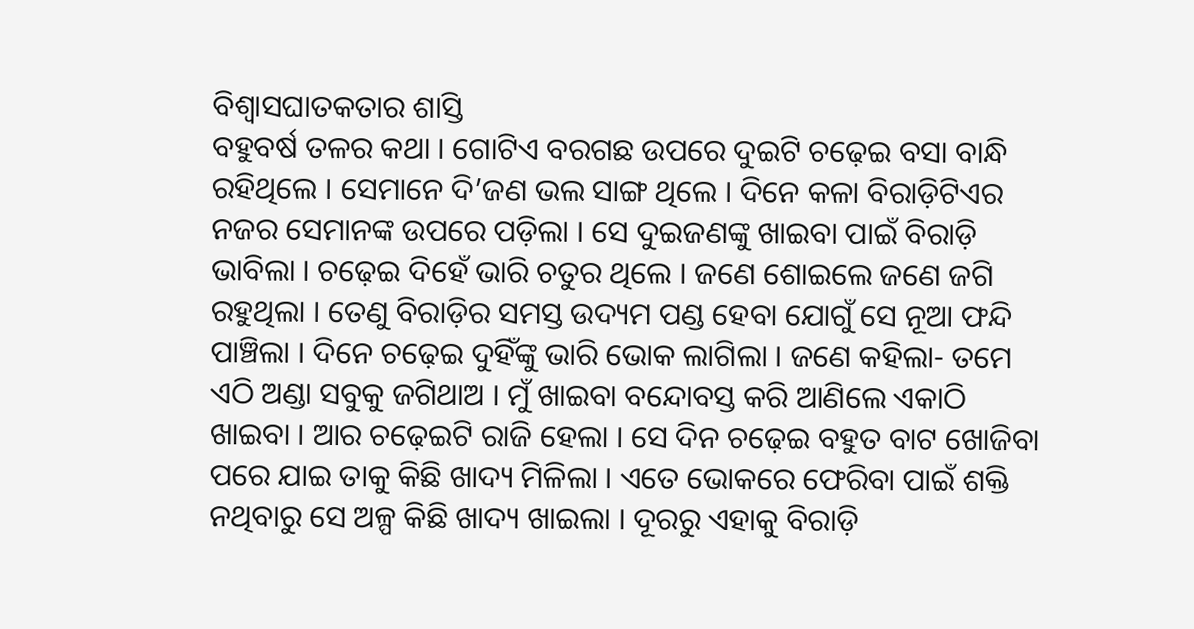ବିଶ୍ୱାସଘାତକତାର ଶାସ୍ତି
ବହୁବର୍ଷ ତଳର କଥା । ଗୋଟିଏ ବରଗଛ ଉପରେ ଦୁଇଟି ଚଢ଼େଇ ବସା ବାନ୍ଧି ରହିଥିଲେ । ସେମାନେ ଦି’ଜଣ ଭଲ ସାଙ୍ଗ ଥିଲେ । ଦିନେ କଳା ବିରାଡ଼ିଟିଏର ନଜର ସେମାନଙ୍କ ଉପରେ ପଡ଼ିଲା । ସେ ଦୁଇଜଣଙ୍କୁ ଖାଇବା ପାଇଁ ବିରାଡ଼ି ଭାବିଲା । ଚଢ଼େଇ ଦିହେଁ ଭାରି ଚତୁର ଥିଲେ । ଜଣେ ଶୋଇଲେ ଜଣେ ଜଗି ରହୁଥିଲା । ତେଣୁ ବିରାଡ଼ିର ସମସ୍ତ ଉଦ୍ୟମ ପଣ୍ଡ ହେବା ଯୋଗୁଁ ସେ ନୂଆ ଫନ୍ଦି ପାଞ୍ଚିଲା । ଦିନେ ଚଢ଼େଇ ଦୁହିଁଙ୍କୁ ଭାରି ଭୋକ ଲାଗିଲା । ଜଣେ କହିଲା- ତମେ ଏଠି ଅଣ୍ଡା ସବୁକୁ ଜଗିଥାଅ । ମୁଁ ଖାଇବା ବନ୍ଦୋବସ୍ତ କରି ଆଣିଲେ ଏକାଠି ଖାଇବା । ଆର ଚଢ଼େଇଟି ରାଜି ହେଲା । ସେ ଦିନ ଚଢ଼େଇ ବହୁତ ବାଟ ଖୋଜିବା ପରେ ଯାଇ ତାକୁ କିଛି ଖାଦ୍ୟ ମିଳିଲା । ଏତେ ଭୋକରେ ଫେରିବା ପାଇଁ ଶକ୍ତି ନଥିବାରୁ ସେ ଅଳ୍ପ କିଛି ଖାଦ୍ୟ ଖାଇଲା । ଦୂରରୁ ଏହାକୁ ବିରାଡ଼ି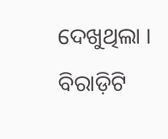ଦେଖୁଥିଲା ।
ବିରାଡ଼ିଟି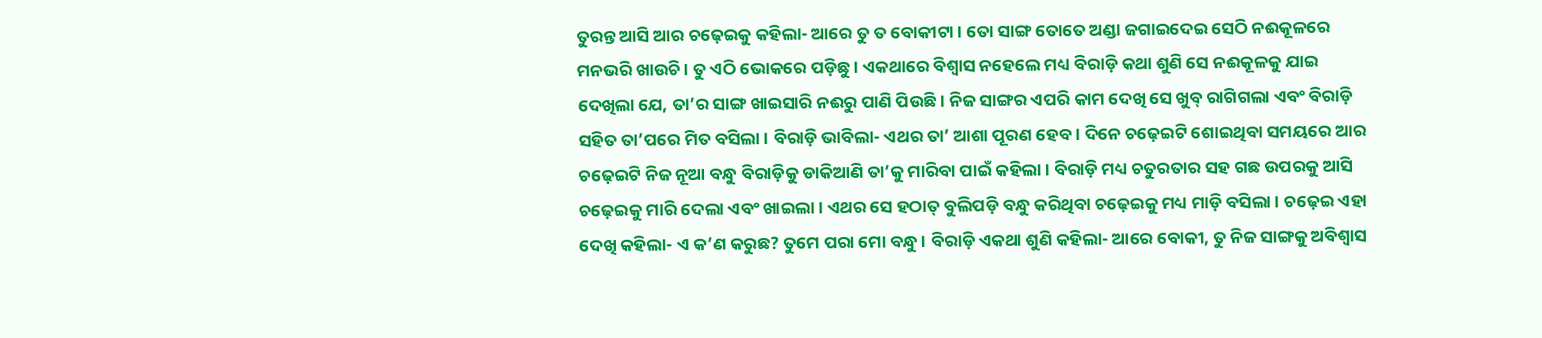ତୁରନ୍ତ ଆସି ଆର ଚଢ଼େଇକୁ କହିଲା- ଆରେ ତୁ ତ ବୋକୀଟା । ତୋ ସାଙ୍ଗ ତୋତେ ଅଣ୍ଡା ଜଗାଇଦେଇ ସେଠି ନଈକୂଳରେ ମନଭରି ଖାଉଚି । ତୁ ଏଠି ଭୋକରେ ପଡ଼ିଛୁ । ଏକଥାରେ ବିଶ୍ୱାସ ନହେଲେ ମଧ୍ୟ ବିରାଡ଼ି କଥା ଶୁଣି ସେ ନଈକୂଳକୁ ଯାଇ ଦେଖିଲା ଯେ, ତା’ର ସାଙ୍ଗ ଖାଇସାରି ନଈରୁ ପାଣି ପିଉଛି । ନିଜ ସାଙ୍ଗର ଏପରି କାମ ଦେଖି ସେ ଖୁବ୍ ରାଗିଗଲା ଏବଂ ବିରାଡ଼ି ସହିତ ତା’ପରେ ମିତ ବସିଲା । ବିରାଡ଼ି ଭାବିଲା- ଏଥର ତା’ ଆଶା ପୂରଣ ହେବ । ଦିନେ ଚଢ଼େଇଟି ଶୋଇଥିବା ସମୟରେ ଆର ଚଢ଼େଇଟି ନିଜ ନୂଆ ବନ୍ଧୁ ବିରାଡ଼ିକୁ ଡାକିଆଣି ତା’କୁ ମାରିବା ପାଇଁ କହିଲା । ବିରାଡ଼ି ମଧ୍ୟ ଚତୁରତାର ସହ ଗଛ ଉପରକୁ ଆସି ଚଢ଼େଇକୁ ମାରି ଦେଲା ଏବଂ ଖାଇଲା । ଏଥର ସେ ହଠାତ୍ ବୁଲିପଡ଼ି ବନ୍ଧୁ କରିଥିବା ଚଢ଼େଇକୁ ମଧ୍ୟ ମାଡ଼ି ବସିଲା । ଚଢ଼େଇ ଏହା ଦେଖି କହିଲା- ଏ କ’ଣ କରୁଛ? ତୁମେ ପରା ମୋ ବନ୍ଧୁ । ବିରାଡ଼ି ଏକଥା ଶୁଣି କହିଲା- ଆରେ ବୋକୀ, ତୁ ନିଜ ସାଙ୍ଗକୁ ଅବିଶ୍ୱାସ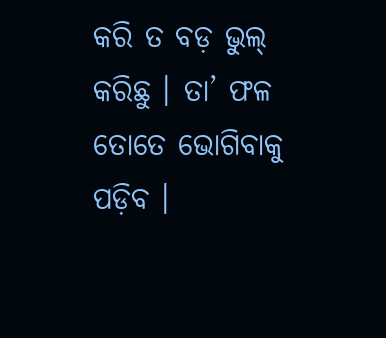କରି ତ ବଡ଼ ଭୁଲ୍ କରିଛୁ । ତା’ ଫଳ ତୋତେ ଭୋଗିବାକୁ ପଡ଼ିବ ।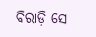ବିରାଡ଼ି ସେ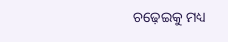ଚଢ଼େଇକୁ ମଧ୍ୟ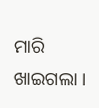ମାରି ଖାଇଗଲା ।